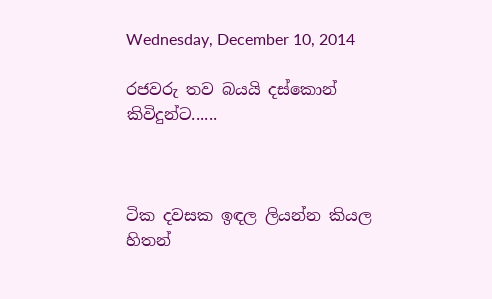Wednesday, December 10, 2014

රජවරු තව බයයි දස්කොන් කිවිදුන්ට......



ටික දවසක ඉඳල ලියන්න කියල හිතන්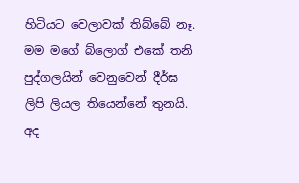හිටියට වෙලාවක් තිබ්බේ නෑ. මම මගේ බ්ලොග් එකේ තනි පුද්ගලයින් වෙනුවෙන් දීර්ඝ ලිපි ලියල තියෙන්නේ තුනයි. අද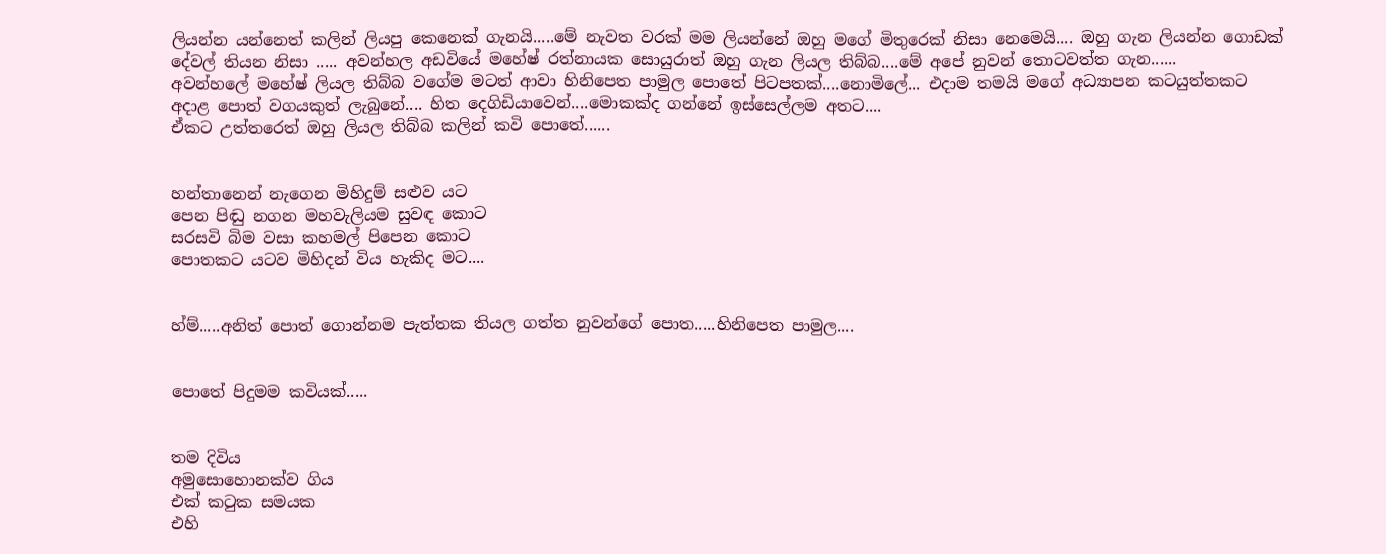ලියන්න යන්නෙත් කලින් ලියපු කෙනෙක් ගැනයි.....මේ නැවත වරක් මම ලියන්නේ ඔහු මගේ මිතුරෙක් නිසා නෙමෙයි.... ඔහු ගැන ලියන්න ගොඩක් දේවල් තියන නිසා ..... අවන්හල අඩවියේ මහේෂ් රත්නායක සොයුරාත් ඔහු ගැන ලියල තිබ්බ....මේ අපේ නුවන් තොටවත්ත ගැන......
අවන්හලේ මහේෂ් ලියල තිබ්බ වගේම මටත් ආවා හිනිපෙත පාමුල පොතේ පිටපතක්....නොමිලේ... එදාම තමයි මගේ අධ්‍යාපන කටයුත්තකට අදාළ පොත් වගයකුත් ලැබුනේ.... හිත දෙගිඩියාවෙන්....මොකක්ද ගන්නේ ඉස්සෙල්ලම අතට....
ඒකට උත්තරෙත් ඔහු ලියල තිබ්බ කලින් කවි පොතේ......


හන්තානෙන් නැගෙන මිහිදුම් සළුව යට
පෙන පිඬු නගන මහවැලියම සුවඳ කොට
සරසවි බිම වසා කහමල් පිපෙන කොට
පොතකට යටව මිහිදන් විය හැකිද මට....


හ්ම්.....අනිත් පොත් ගොන්නම පැත්තක තියල ගත්ත නුවන්ගේ පොත.....හිනිපෙත පාමුල....


පොතේ පිදුමම කවියක්.....


තම දිවිය
අමුසොහොනක්ව ගිය
එක් කටුක සමයක
එහි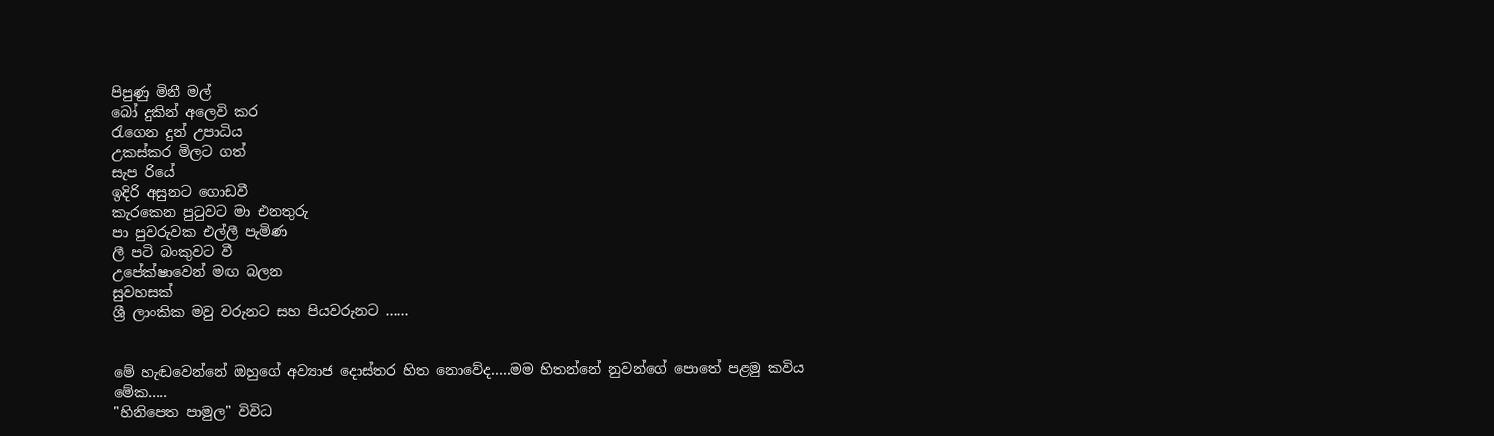පිපුණු මිනී මල්
බෝ දුකින් අලෙවි කර
රැගෙන දුන් උපාධිය
උකස්කර මිලට ගත්
සැප රියේ
ඉදිරි අසුනට ගොඩවී
කැරකෙන පුටුවට මා එනතුරු
පා පුවරුවක එල්ලී පැමිණ
ලී පටි බංකුවට වී
උපේක්ෂාවෙන් මඟ බලන
සුවහසක්
ශ්‍රී ලාංකික මවු වරුනට සහ පියවරුනට ......


මේ හැඬවෙන්නේ ඔහුගේ අව්‍යාජ දොස්තර හිත නොවේද.....මම හිතන්නේ නුවන්ගේ පොතේ පළමු කවිය මේක.....
"හිනිපෙත පාමුල" විවිධ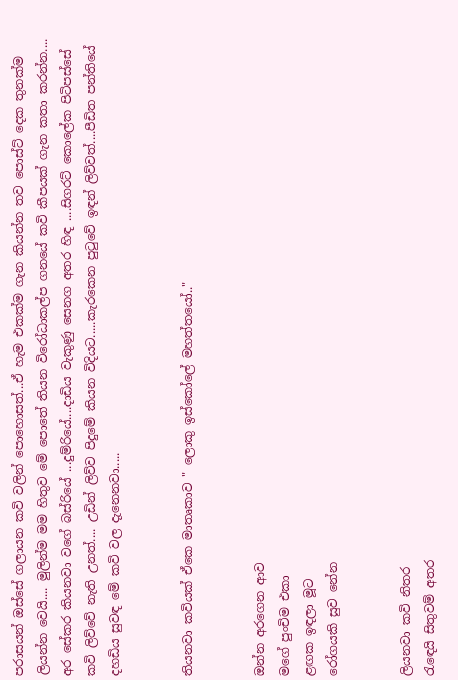පරාසයන් ඔස්සේ ගලායන කවි වලින් පොහොසත්...ඒ හැම එකක්ම ගැන කියන්න තව පොස්ට් දෙක තුනක්ම ලියන්න වෙයි.... මුලින්ම මම හිතුව මේ පොතේ තියන විරෝධාකල්ප ගනයේ කවි කීපයක් ගැන කතා කරන්න.... අර සේකර කියනවා වගේ බස්රියේ ...දුම්රියේ....දාඩිය වැකුණු සෙනග අතර හිඳ ....සිගරට් කොලේක පිටිපස්සේ කවි ලිව්වේ නැති උනත්.... උඩින් ලිව්ව පිදුමේ කියන විදියට.....කැරකෙන පුටුවේ ඉඳන් ලිව්වත්....පීඩිත පන්තියේ දහඩිය සුවඳ මේ කවි වල දැනෙනවා.....


තියනවා කවියක් ඒකෙ මාතෘකාව " ලොකු ඉස්කෝලේ මහත්තයෝ.."


ඔන්න අරගෙන ආව
මගේ පුංචිම එකා
ළඟක ඉඳලා මූට
රෝගයකි සුව නේන


ලියනවා කවි නිතර
රැඳෙයි සිතුවම් අතර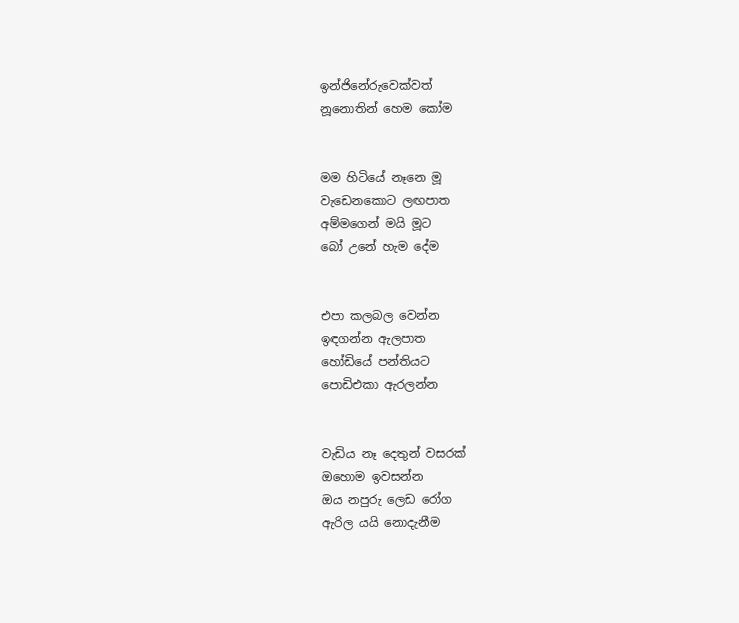ඉන්ජිනේරුවෙක්වත්
නූනොතින් හෙම කෝම


මම හිටියේ නෑනෙ මූ
වැඩෙනකොට ලඟපාත
අම්මගෙන් මයි මූට
බෝ උනේ හැම දේම


එපා කලබල වෙන්න
ඉඳගන්න ඇලපාත
හෝඩියේ පන්තියට
පොඩිඑකා ඇරලන්න


වැඩිය නෑ දෙතුන් වසරක්
ඔහොම ඉවසන්න
ඔය නපුරු ලෙඩ රෝග
ඇරිල යයි නොදැනීම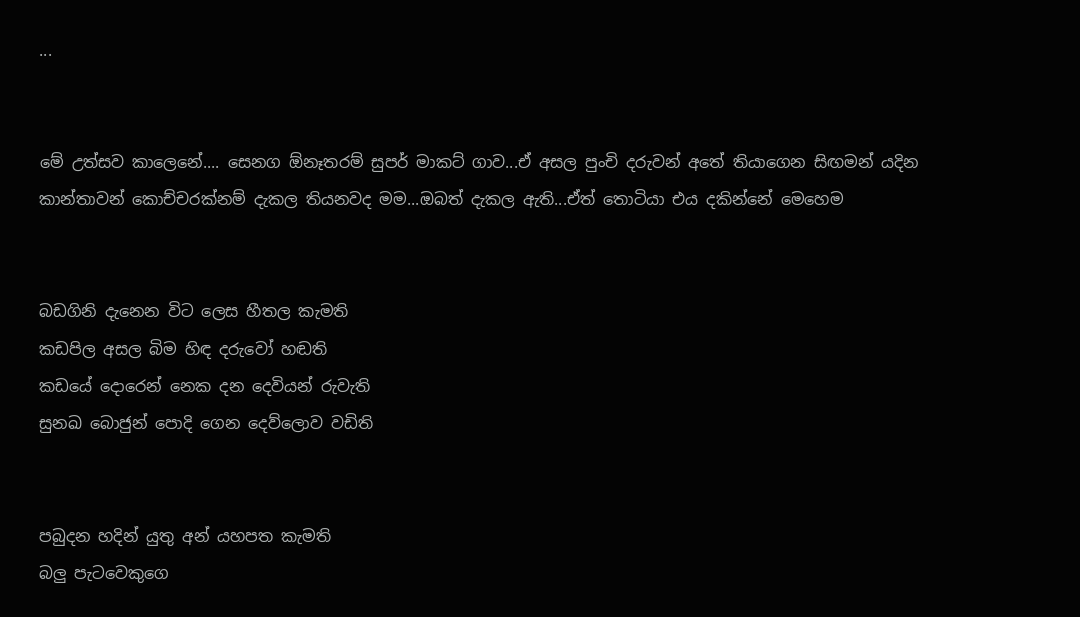...


මේ උත්සව කාලෙනේ.... සෙනග ඕනෑතරම් සුපර් මාකට් ගාව...ඒ අසල පුංචි දරුවන් අතේ තියාගෙන සිඟමන් යදින කාන්තාවන් කොච්චරක්නම් දැකල තියනවද මම...ඔබත් දැකල ඇති...ඒත් තොටියා එය දකින්නේ මෙහෙම


බඩගිනි දැනෙන විට ලෙස හීතල කැමති
කඩපිල අසල බිම හිඳ දරුවෝ හඬති
කඩයේ දොරෙන් නෙක දන දෙවියන් රුවැති
සුනඛ බොජුන් පොදි ගෙන දෙව්ලොව වඩිති


පබුදන හදින් යුතු අන් යහපත කැමති
බලු පැටවෙකුගෙ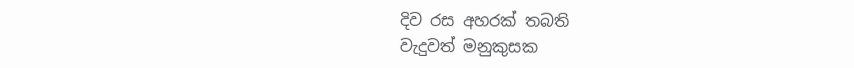දිව රස අහරක් තබති
වැදුවත් මනුකුසක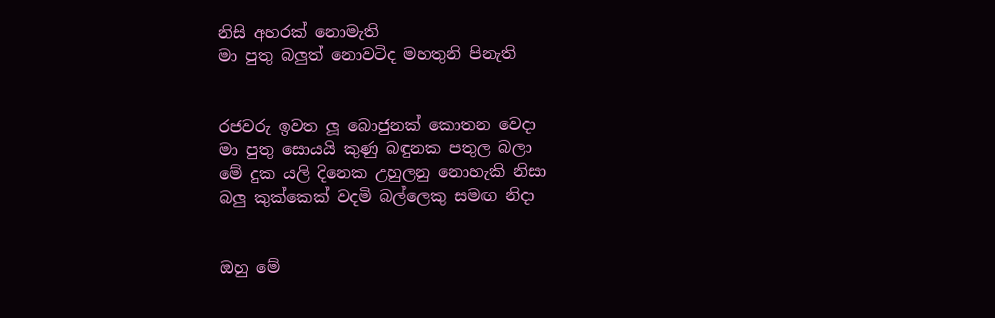නිසි අහරක් නොමැති
මා පුතු බලුත් නොවටිද මහතුනි පිනැති


රජවරු ඉවත ලූ බොජුනක් කොතන වෙදා
මා පුතු සොයයි කුණු බඳුනක පතුල බලා
මේ දුක යලි දිනෙක උහුලනු නොහැකි නිසා
බලු කුක්කෙක් වදමි බල්ලෙකු සමඟ නිදා


ඔහු මේ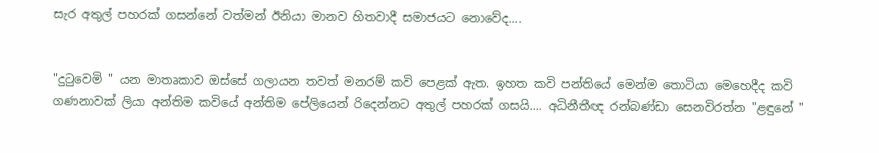සැර අතුල් පහරක් ගසන්නේ වත්මන් ඊනියා මානව හිතවාදී සමාජයට නොවේද....


"දුටුවෙමි " යන මාතෘකාව ඔස්සේ ගලායන තවත් මනරම් කවි පෙළක් ඇත. ඉහත කවි පන්තියේ මෙන්ම තොටියා මෙහෙදීද කවි ගණනාවක් ලියා අන්තිම කවියේ අන්තිම පේලියෙන් රිදෙන්නට අතුල් පහරක් ගසයි.... අධිනීතීඥ රන්බණ්ඩා සෙනවිරත්න "ළඳුනේ "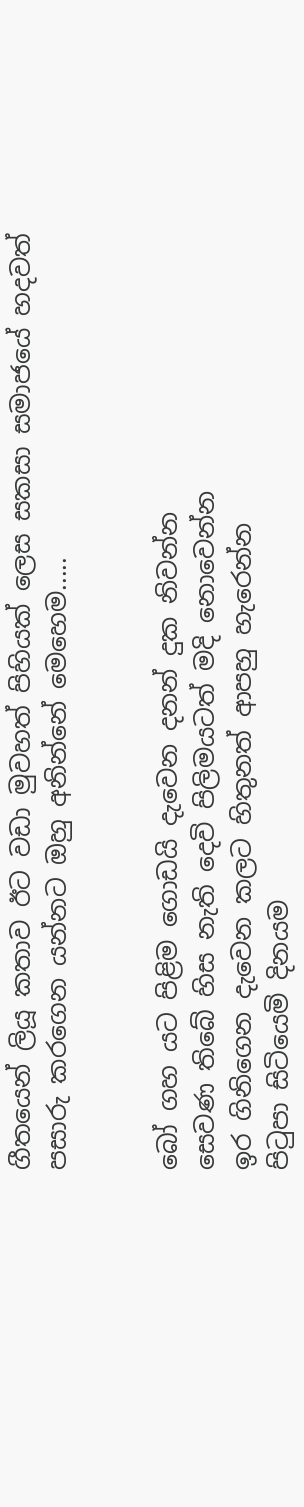ගීතයෙන් ලියූ කතාව ඊට වඩා මුවහත් පිහියක් ලෙස සකසා සමාජයේ හදවත් පසාරු කරගෙන යන්නට ඔහු අනින්නේ මෙහෙම.....


බෝ ගහ යට පිළිම ගොඩයි දැවෙන දනන් දුක නිවන්න
සෙවණ තිබේ හිස නැති දෙවි පිලිමයටත් මදි නොවෙන්න
ඉර ගිනිගෙන දැවෙන කලට හිතුනත් ආපහු හැරෙන්න
පිටුපා සිටියෙමි දිනයම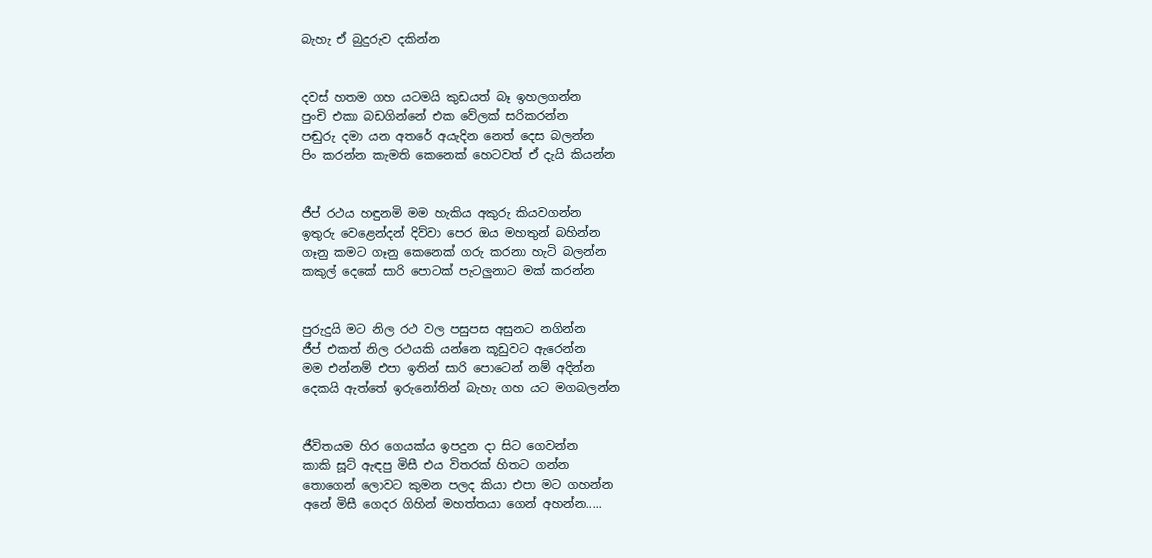බැහැ ඒ බුදුරුව දකින්න


දවස් හතම ගහ යටමයි කුඩයත් බෑ ඉහලගන්න
පුංචි එකා බඩගින්නේ එක වේලක් සරිකරන්න
පඬුරු දමා යන අතරේ අයැදින නෙත් දෙස බලන්න
පිං කරන්න කැමති කෙනෙක් හෙටවත් ඒ දැයි කියන්න


ජීප් රථය හඳුනමි මම හැකිය අකුරු කියවගන්න
ඉතුරු වෙළෙන්දන් දිව්වා පෙර ඔය මහතුන් බහින්න
ගෑනු කමට ගෑනු කෙනෙක් ගරු කරනා හැටි බලන්න
කකුල් දෙකේ සාරි පොටක් පැටලුනාට මක් කරන්න


පුරුදුයි මට නිල රථ වල පසුපස අසුනට නගින්න
ජීප් එකත් නිල රථයකි යන්නෙ කූඩුවට ඇරෙන්න
මම එන්නම් එපා ඉතින් සාරි පොටෙන් නම් අදින්න
දෙකයි ඇත්තේ ඉරුනෝතින් බැහැ ගහ යට මගබලන්න


ජීවිතයම හිර ගෙයක්ය ඉපදුන දා සිට ගෙවන්න
කාකි සූට් ඇඳපු මිසී එය විතරක් හිතට ගන්න
තොගෙන් ලොවට කුමන පලද කියා එපා මට ගහන්න
අනේ මිසී ගෙදර ගිහින් මහත්තයා ගෙන් අහන්න.....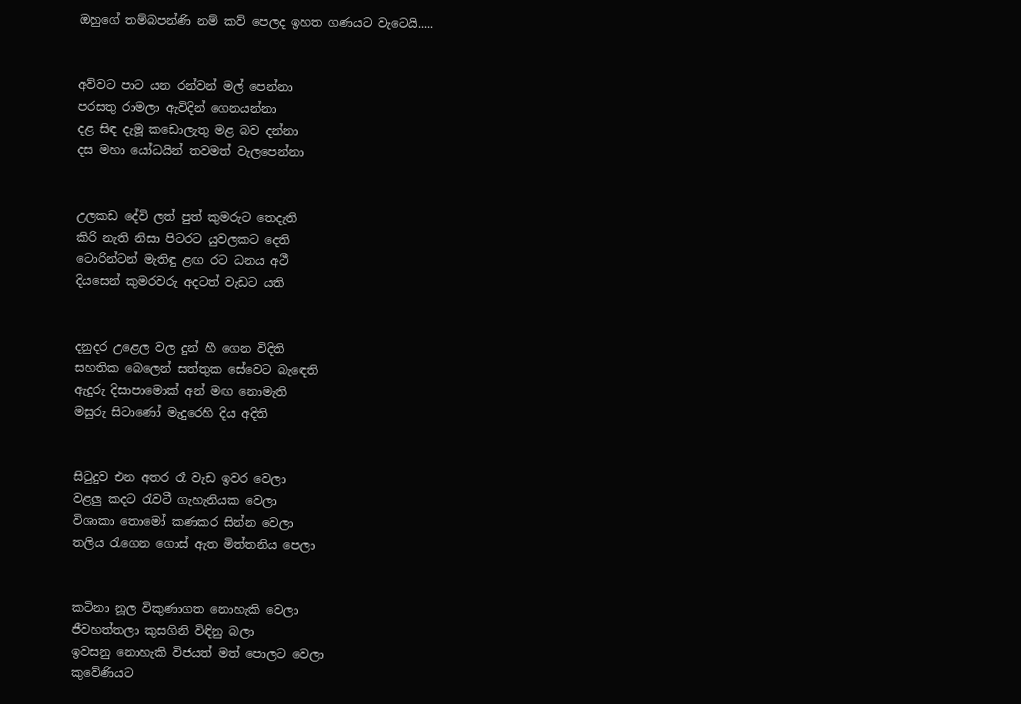ඔහුගේ තම්බපන්ණි නම් කව් පෙලද ඉහත ගණයට වැටෙයි.....


අව්වට පාට යන රන්වන් මල් පෙන්නා
පරසතු රාමලා ඇවිදින් ගෙනයන්නා
දළ සිඳ දැමූ කඩොලැතු මළ බව දන්නා
දස මහා යෝධයින් තවමත් වැලපෙන්නා


උලකඩ දේවි ලත් පුත් කුමරුට තෙදැති
කිරි නැති නිසා පිටරට යුවලකට දෙති
ටොරින්ටන් මැතිඳු ළඟ රට ධනය අථී
දියසෙන් කුමරවරු අදටත් වැඩට යති


දනුදර උළෙල වල දුන් හී ගෙන විදිති
සහතික බෙලෙන් සත්තුක සේවෙට බැඳෙති
ඇදුරු දිසාපාමොක් අන් මඟ නොමැති
මසුරු සිටාණෝ මැදුරෙහි දිය අදිති


සිටුදුව එන අතර රෑ වැඩ ඉවර වෙලා
වළලු කදට රැවටී ගැහැනියක වෙලා
විශාකා තොමෝ කණකර සින්න වෙලා
තලිය රැගෙන ගොස් ඇත මිත්තනිය පෙලා


කටිනා නූල විකුණාගත නොහැකි වෙලා
ජීවහත්තලා කුසගිනි විඳිනු බලා
ඉවසනු නොහැකි විජයත් මත් පොලට වෙලා
කුවේණියට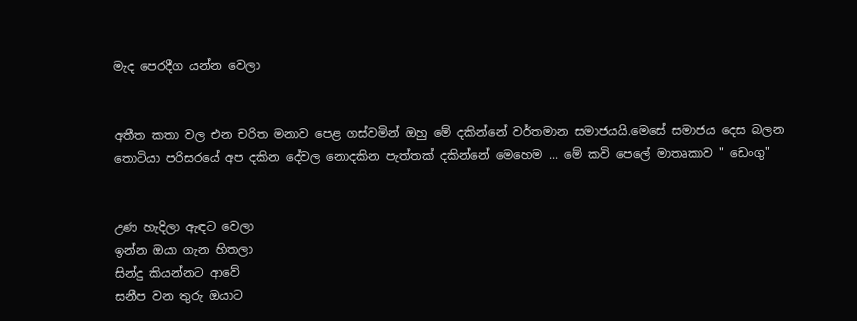මැද පෙරදීග යන්න වෙලා


අතීත කතා වල එන චරිත මනාව පෙළ ගස්වමින් ඔහු මේ දකින්නේ වර්තමාන සමාජයයි.මෙසේ සමාජය දෙස බලන තොටියා පරිසරයේ අප දකින දේවල නොදකින පැත්තක් දකින්නේ මෙහෙම ... මේ කවි පෙලේ මාතෘකාව " ඩෙංගු"


උණ හැදිලා ඇඳට වෙලා
ඉන්න ඔයා ගැන හිතලා
සින්දු කියන්නට ආවේ
සනීප වන තුරු ඔයාට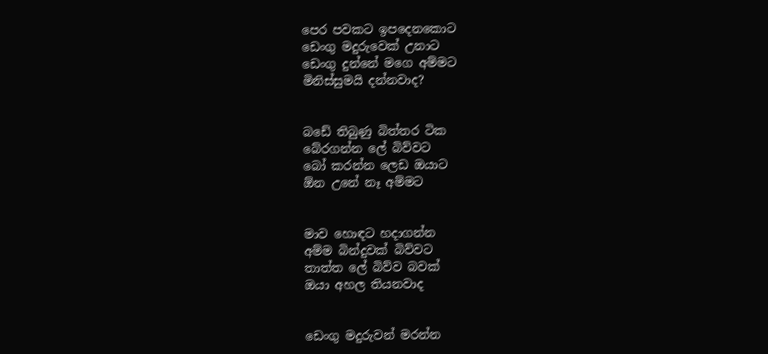පෙර පවකට ඉපදෙනකොට
ඩෙංගු මදුරුවෙක් උනාට
ඩෙංගු දුන්නේ මගෙ අම්මට
මිනිස්සුමයි දන්නවාද?


බඩේ තිබුණු බිත්තර ටික
බේරගන්න ලේ බිව්වට
බෝ කරන්න ලෙඩ ඔයාට
ඕන උනේ නෑ අම්මට


මාව හොඳට හදාගන්න
අම්ම බින්දුවක් බිව්වට
තාත්ත ලේ බිව්ව බවක්
ඔයා අහල තියනවාද


ඩෙංගු මදුරුවන් මරන්න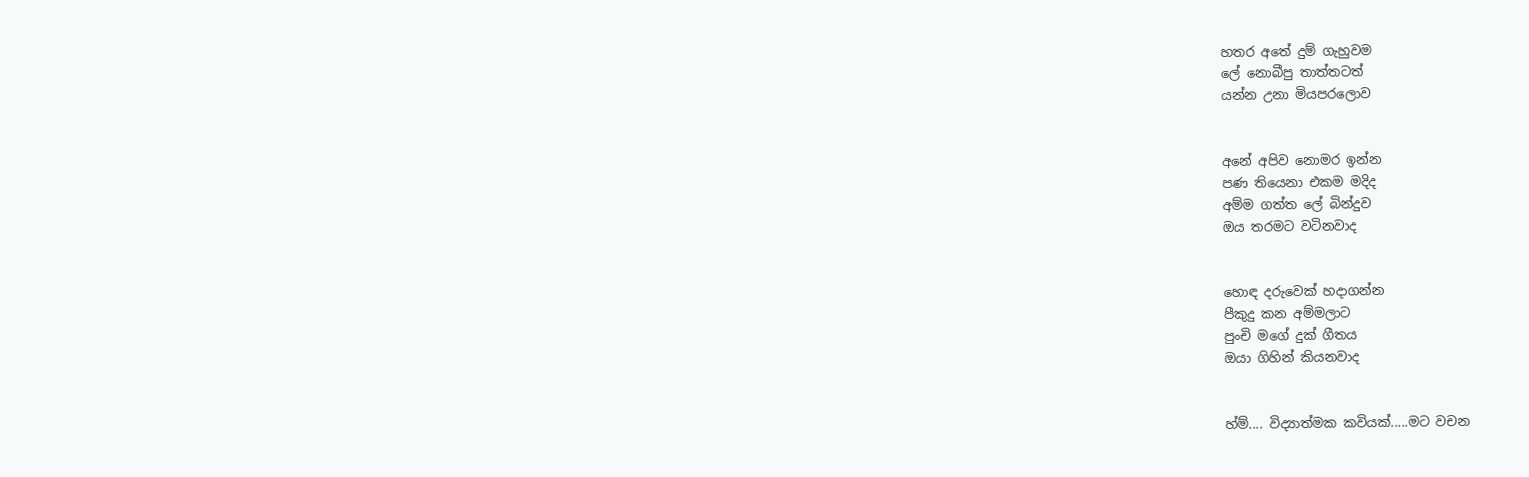හතර අතේ දුම් ගැහුවම
ලේ නොබීපු තාත්තටත්
යන්න උනා මියපරලොව


අනේ අපිව නොමර ඉන්න
පණ තියෙනා එකම මදිද
අම්ම ගත්ත ලේ බින්දුව
ඔය තරමට වටිනවාද


හොඳ දරුවෙක් හදාගන්න
පීකුදු කන අම්මලාට
පුංචි මගේ දුක් ගීතය
ඔයා ගිහින් කියනවාද


හ්ම්.... විද්‍යාත්මක කවියක්.....මට වචන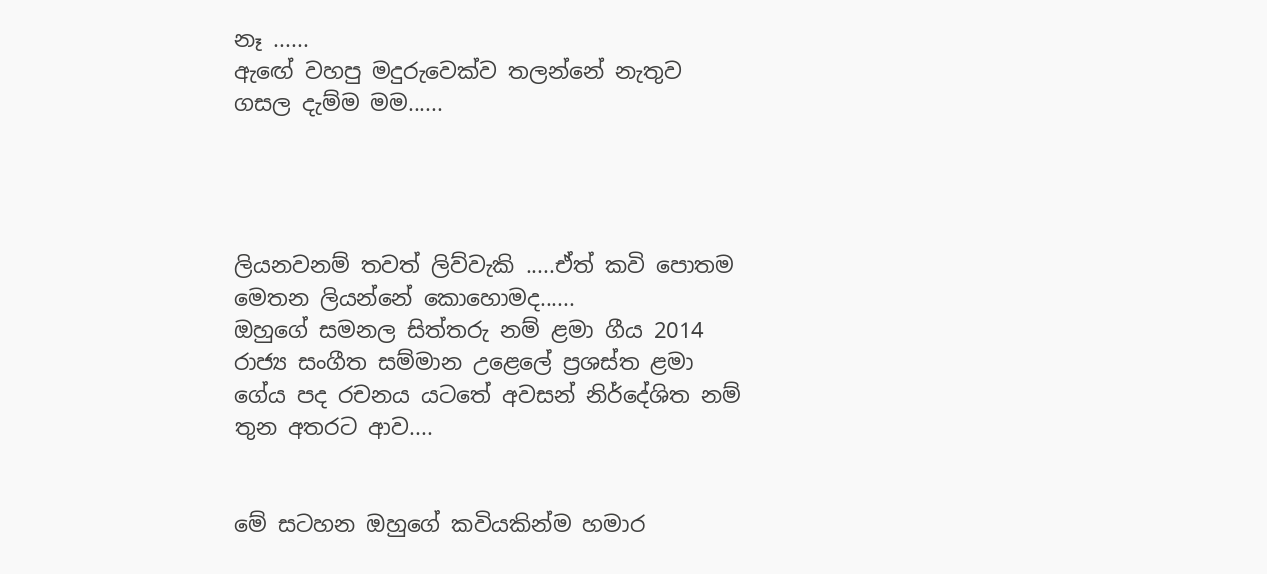නෑ ......
ඇඟේ වහපු මදුරුවෙක්ව තලන්නේ නැතුව ගසල දැම්ම මම......




ලියනවනම් තවත් ලිව්වැකි .....ඒත් කවි පොතම මෙතන ලියන්නේ කොහොමද......
ඔහුගේ සමනල සිත්තරු නම් ළමා ගීය 2014 රාජ්‍ය සංගීත සම්මාන උළෙලේ ප්‍රශස්ත ළමා ගේය පද රචනය යටතේ අවසන් නිර්දේශිත නම් තුන අතරට ආව....


මේ සටහන ඔහුගේ කවියකින්ම හමාර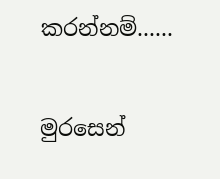කරන්නම්......


මුරසෙන්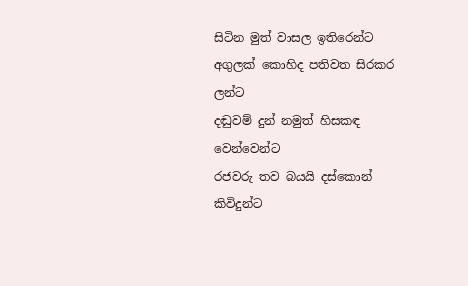සිටින මුත් වාසල ඉතිරෙන්ට
අගුලක් කොහිද පතිවත සිරකර ලන්ට
දඬුවම් දුන් නමුත් හිසකඳ වෙන්වෙන්ට
රජවරු තව බයයි දස්කොන් කිවිදුන්ට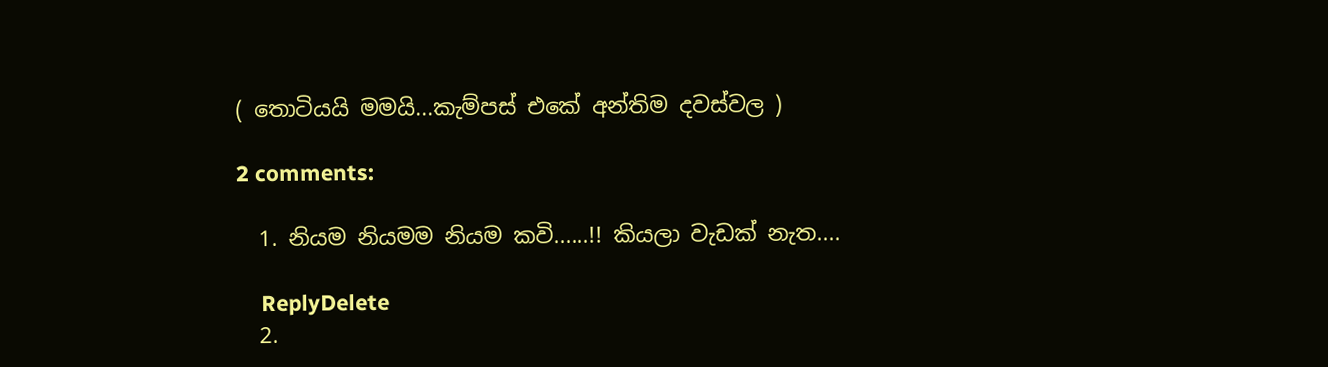( තොටියයි මමයි...කැම්පස් එකේ අන්තිම දවස්වල )

2 comments:

  1. නියම නියමම නියම කවි......!! කියලා වැඩක් නැත....

    ReplyDelete
  2.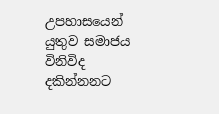උපහාසයෙන් යුතුව සමාජය විනිවිද දකින්නනට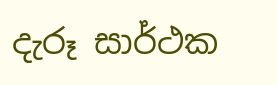දැරූ සාර්ථක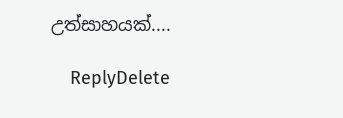උත්සාහයක්....

    ReplyDelete